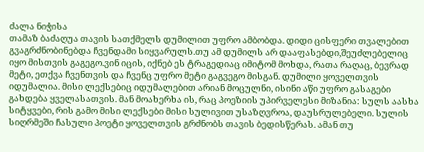ძალა ნიჭისა
თამაზ ბაძაღუა თავის სათქმელს დუმილით უფრო ამბობდა. დიდი ცისფერი თვალებით გვაგრძნობინებდა ჩვენდამი სიყვარულს.თუ ამ დუმილს არ დააფასებდი,შეუძლებელიც იყო მისთვის გაგეგო.ვინ იცის, იქნებ ეს ტრაგედიაც იმიტომ მოხდა, რათა რაღაც, ბევრად მეტი, ეთქვა ჩვენთვის და ჩვენც უფრო მეტი გაგვეგო მისგან. დუმილი ყოველთვის იდუმალია. მისი ლექსებიც იდუმალებით არიან მოცულნი, ისინი აწი უფრო გასაგები გახდება ყველასათვის. მან მოახერხა ის, რაც პოეზიის უპირველესი მიზანია: სულს აასხა სიტყვები, რის გამო მისი ლექსები მისი სულივით უსაზღვროა, დაუსრულებელი. სულის სიღრმეში ჩასული პოეტი ყოველთვის გრძნობს თავის ბედისწერას. ამან თუ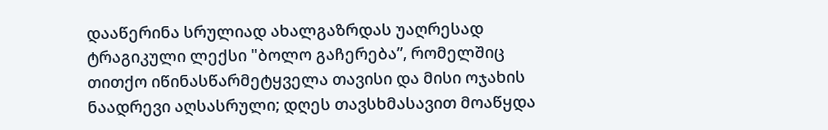დააწერინა სრულიად ახალგაზრდას უაღრესად ტრაგიკული ლექსი "ბოლო გაჩერება”, რომელშიც თითქო იწინასწარმეტყველა თავისი და მისი ოჯახის ნაადრევი აღსასრული; დღეს თავსხმასავით მოაწყდა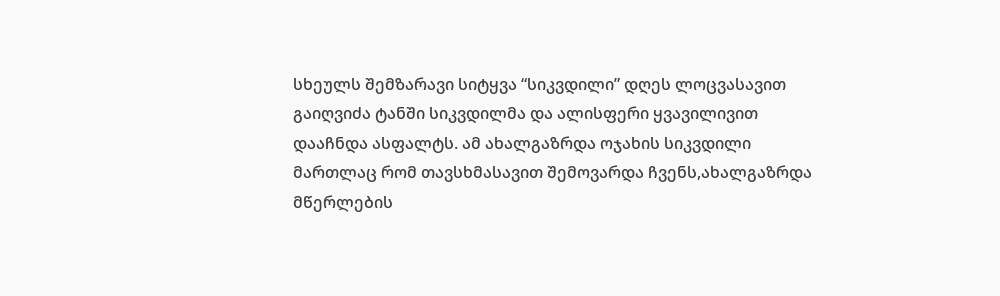სხეულს შემზარავი სიტყვა “სიკვდილი” დღეს ლოცვასავით გაიღვიძა ტანში სიკვდილმა და ალისფერი ყვავილივით დააჩნდა ასფალტს. ამ ახალგაზრდა ოჯახის სიკვდილი მართლაც რომ თავსხმასავით შემოვარდა ჩვენს,ახალგაზრდა მწერლების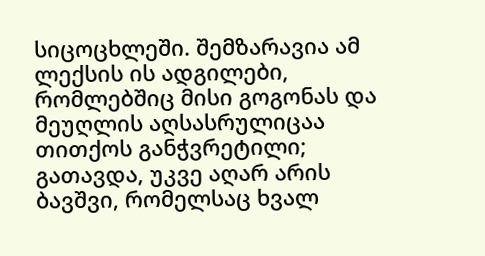სიცოცხლეში. შემზარავია ამ ლექსის ის ადგილები, რომლებშიც მისი გოგონას და მეუღლის აღსასრულიცაა თითქოს განჭვრეტილი; გათავდა, უკვე აღარ არის ბავშვი, რომელსაც ხვალ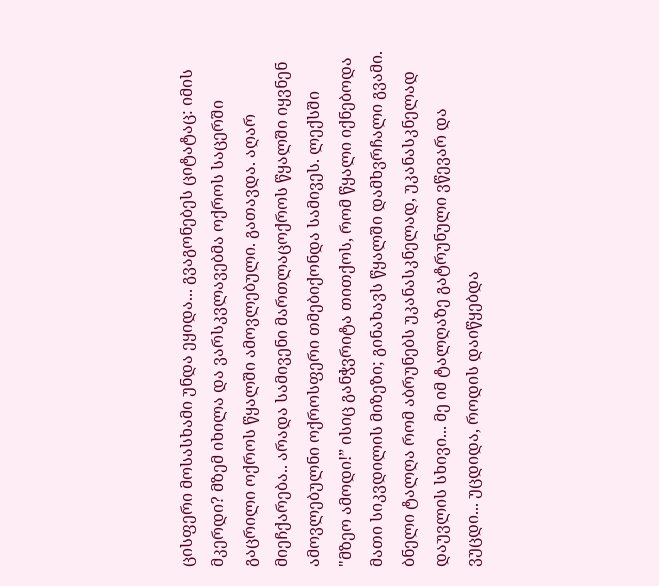ცისფერი მოსასხამი უნდა ეყიდა... გვაგონებეს ციტატაც: იმის მკერდი? მზემ იხილა და ვარსკვლავებმა ოქროს საცერში გაცრილი ოქროს წყალში ამოვლებული. გათავდა. აღარ მიეჩქარება.. არადა სამივენი მართლაცოქროს წყალში იყვნენ ამოვლებულნი ოქროსფერი თმებიქონდა სამივეს. ლექსში "მზეო ამოდი!” ისიც განჭვრიტა თითქოს, რომ წყალი იქნებოდა მათი სიკვდილის მიზეზი; გინახავს წყალში დამხვრჩალი გვამი. ბნელი ტალღა რომ აბრუნებს უკანასკნელად, უკანასკნელად დაუვლის სხივი... მე იმ ტალღაზე გატრუნული ვწევარ და ვუცდი... უცდიდა, როდის დაიწყებდა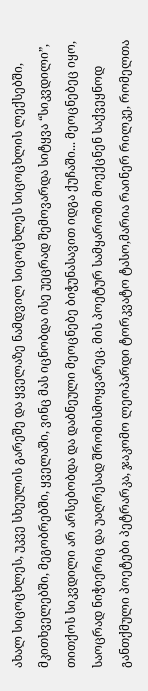ახალ სიცოცხლეს, უკვე სხეულის გარეშე და ყველაზე ნამდვილ სიცოცხლეს სიცოცხლის ლექსებში, მკითხველებში, მეგობრებში, ყველაში, ვინც მას იცნობდა ისე უეცრად შემოვარდა სიტყვა “სიკვდილი”, თითქოს სიკვდილი არ არსებობდა და დაბნეული მეოცნებე ბიჭუნასავით იდგა ქუჩაში... მეოცნებეც იყო, საოცრად ნიჭიერიც და უაღრესად შრომისმოყვარეც. მის პოეტურ სამყაროში მოექცნენ საქვეყნოდ განთქმული პოეტები პეტრარკა, ჯაკომო ლეოპარდი ტორკვატო ტასო,მარია რაინერ რილკე, რომელთა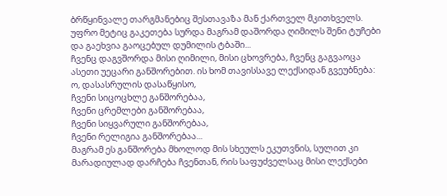ბრწყინვალე თარგმანებიც შესთავაზა მან ქართველ მკითხველს. უფრო მეტიც გაკეთება სურდა მაგრამ დაშორდა ღიმილს შენი ტუჩები
და გაეხვია გაოცებულ დუმილის ტბაში...
ჩვენც დაგვშორდა მისი ღიმილი, მისი ცხოვრება, ჩვენც გაგვაოცა ასეთი უეცარი განშორებით. ის ხომ თავისსავე ლექსიდან გვეუბნება:
ო, დასასრულის დასაწყისო,
ჩვენი სიცოცხლე განშორებაა,
ჩვენი ცრემლები განშორებაა,
ჩვენი სიყვარული განშორებაა,
ჩვენი რელიგია განშორებაა...
მაგრამ ეს განშორება მხოლოდ მის სხეულს ეკუთვნის, სულით კი მარადიულად დარჩება ჩვენთან, რის საფუძველსაც მისი ლექსები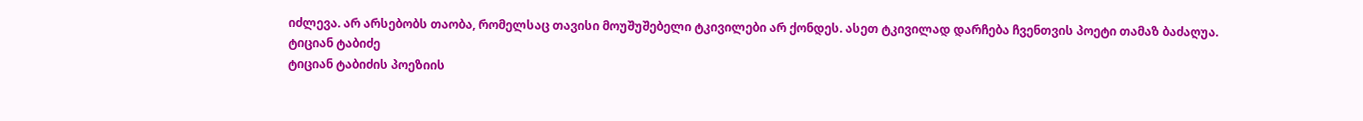იძლევა. არ არსებობს თაობა, რომელსაც თავისი მოუშუშებელი ტკივილები არ ქონდეს. ასეთ ტკივილად დარჩება ჩვენთვის პოეტი თამაზ ბაძაღუა.
ტიციან ტაბიძე
ტიციან ტაბიძის პოეზიის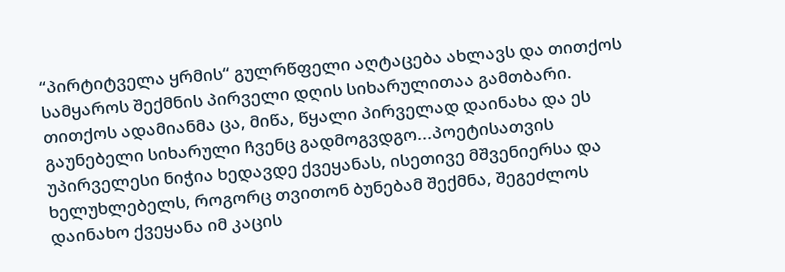“პირტიტველა ყრმის“ გულრწფელი აღტაცება ახლავს და თითქოს სამყაროს შექმნის პირველი დღის სიხარულითაა გამთბარი. თითქოს ადამიანმა ცა, მიწა, წყალი პირველად დაინახა და ეს გაუნებელი სიხარული ჩვენც გადმოგვდგო...პოეტისათვის უპირველესი ნიჭია ხედავდე ქვეყანას, ისეთივე მშვენიერსა და ხელუხლებელს, როგორც თვითონ ბუნებამ შექმნა, შეგეძლოს დაინახო ქვეყანა იმ კაცის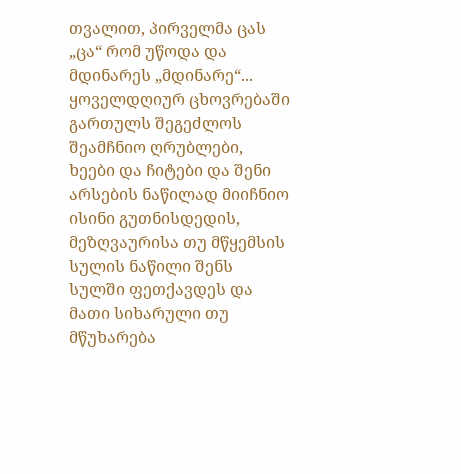თვალით, პირველმა ცას „ცა“ რომ უწოდა და მდინარეს „მდინარე“... ყოველდღიურ ცხოვრებაში გართულს შეგეძლოს შეამჩნიო ღრუბლები, ხეები და ჩიტები და შენი არსების ნაწილად მიიჩნიო ისინი გუთნისდედის, მეზღვაურისა თუ მწყემსის სულის ნაწილი შენს სულში ფეთქავდეს და მათი სიხარული თუ მწუხარება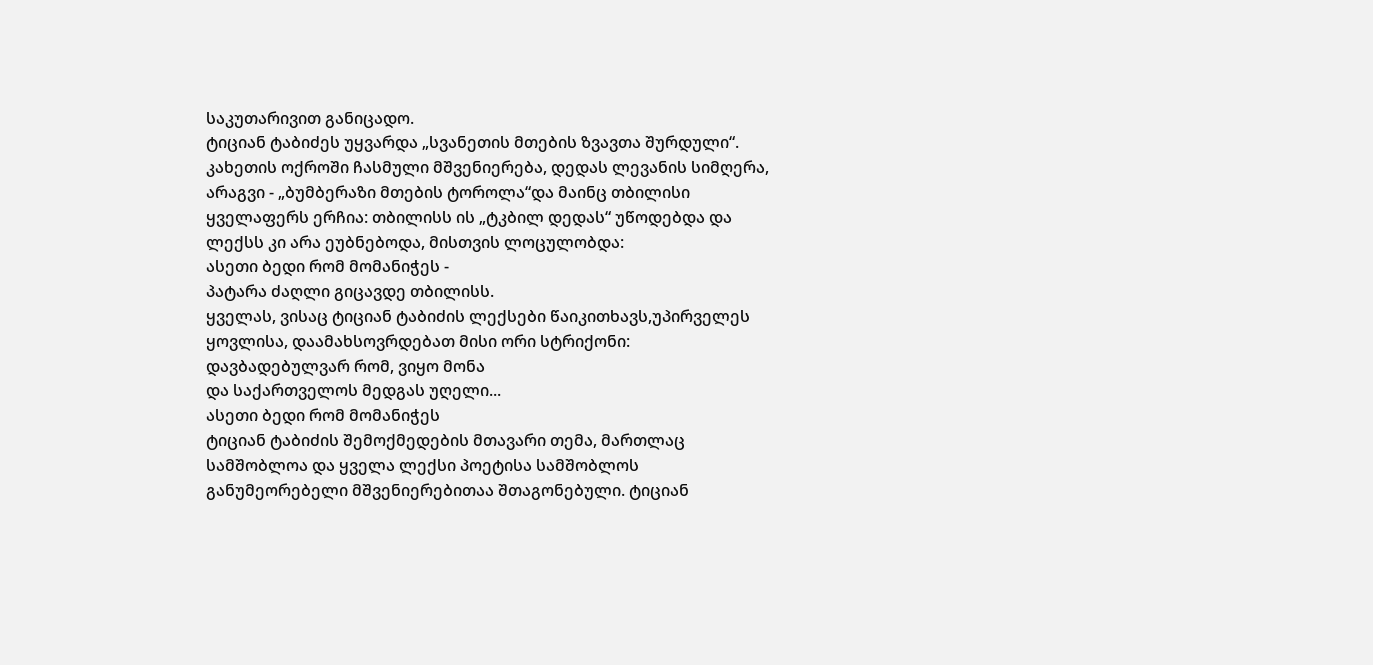საკუთარივით განიცადო.
ტიციან ტაბიძეს უყვარდა „სვანეთის მთების ზვავთა შურდული“. კახეთის ოქროში ჩასმული მშვენიერება, დედას ლევანის სიმღერა, არაგვი - „ბუმბერაზი მთების ტოროლა“და მაინც თბილისი ყველაფერს ერჩია: თბილისს ის „ტკბილ დედას“ უწოდებდა და ლექსს კი არა ეუბნებოდა, მისთვის ლოცულობდა:
ასეთი ბედი რომ მომანიჭეს -
პატარა ძაღლი გიცავდე თბილისს.
ყველას, ვისაც ტიციან ტაბიძის ლექსები წაიკითხავს,უპირველეს ყოვლისა, დაამახსოვრდებათ მისი ორი სტრიქონი:
დავბადებულვარ რომ, ვიყო მონა
და საქართველოს მედგას უღელი...
ასეთი ბედი რომ მომანიჭეს
ტიციან ტაბიძის შემოქმედების მთავარი თემა, მართლაც სამშობლოა და ყველა ლექსი პოეტისა სამშობლოს განუმეორებელი მშვენიერებითაა შთაგონებული. ტიციან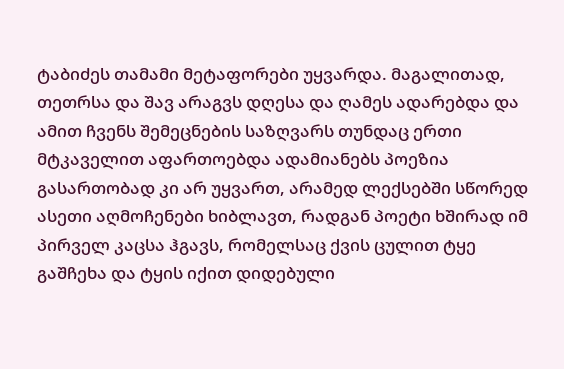ტაბიძეს თამამი მეტაფორები უყვარდა. მაგალითად, თეთრსა და შავ არაგვს დღესა და ღამეს ადარებდა და ამით ჩვენს შემეცნების საზღვარს თუნდაც ერთი მტკაველით აფართოებდა ადამიანებს პოეზია გასართობად კი არ უყვართ, არამედ ლექსებში სწორედ ასეთი აღმოჩენები ხიბლავთ, რადგან პოეტი ხშირად იმ პირველ კაცსა ჰგავს, რომელსაც ქვის ცულით ტყე გაშჩეხა და ტყის იქით დიდებული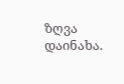ზღვა დაინახა.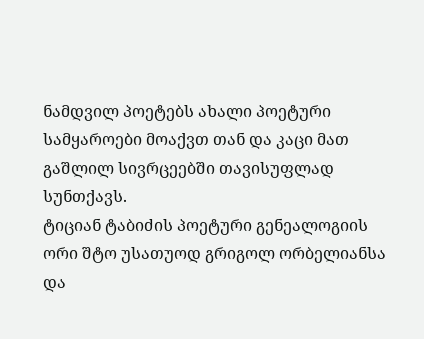ნამდვილ პოეტებს ახალი პოეტური სამყაროები მოაქვთ თან და კაცი მათ გაშლილ სივრცეებში თავისუფლად სუნთქავს.
ტიციან ტაბიძის პოეტური გენეალოგიის ორი შტო უსათუოდ გრიგოლ ორბელიანსა და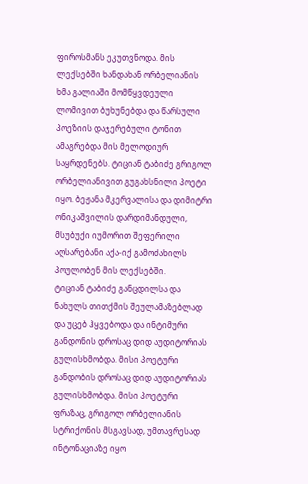ფიროსმანს ეკუთვნოდა. მის ლექსებში ხანდახან ორბელიანის ხმა გალიაში მომწყვდეული ლომივით ბუხუნებდა და წარსული პოეზიის დაჯერებული ტონით ამაგრებდა მის მელოდიურ საყრდენებს. ტიციან ტაბიძე გრიგოლ ორბელიანივით გუგახსნილი პოეტი იყო. ბეჟანა მკერვალისა და დიმიტრი ონიკაშვილის დარდიმანდული, მსუბუქი იუმორით შეფერილი აღსარებანი აქა-იქ გამოძახილს პოულობენ მის ლექსებში.
ტიციან ტაბიძე განცდილსა და ნახულს თითქმის შეულამაზებლად და უცებ ჰყვებოდა და ინტიმური განდონის დროსაც დიდ აუდიტორიას გულისხმობდა. მისი პოეტური განდობის დროსაც დიდ აუდიტორიას გულისხმობდა. მისი პოეტური ფრაზაც, გრიგოლ ორბელიანის სტრიქონის მსგავსად, უმთავრესად ინტონაციაზე იყო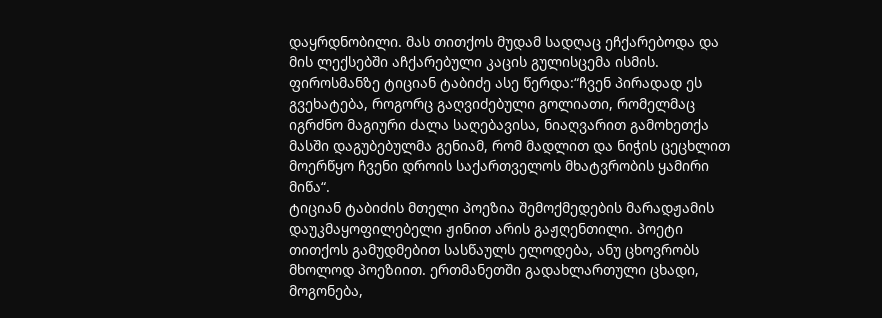დაყრდნობილი. მას თითქოს მუდამ სადღაც ეჩქარებოდა და მის ლექსებში აჩქარებული კაცის გულისცემა ისმის. ფიროსმანზე ტიციან ტაბიძე ასე წერდა:“ჩვენ პირადად ეს გვეხატება, როგორც გაღვიძებული გოლიათი, რომელმაც იგრძნო მაგიური ძალა საღებავისა, ნიაღვარით გამოხეთქა მასში დაგუბებულმა გენიამ, რომ მადლით და ნიჭის ცეცხლით მოერწყო ჩვენი დროის საქართველოს მხატვრობის ყამირი მიწა“.
ტიციან ტაბიძის მთელი პოეზია შემოქმედების მარადჟამის დაუკმაყოფილებელი ჟინით არის გაჟღენთილი. პოეტი თითქოს გამუდმებით სასწაულს ელოდება, ანუ ცხოვრობს მხოლოდ პოეზიით. ერთმანეთში გადახლართული ცხადი, მოგონება,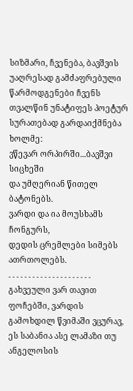სიზმარი, ჩვენება, ბავშვის უაღრესად გამძაფრებული წარმოდგენები ჩვენს თვალწინ უნატიფეს პოეტურ სურათებად გარდაიქმნება ხოლმე:
ვწევარ ორპირში...ბავშვი სიცხეში
და უმღერიან წითელ ბატონებს.
ვარდი და ია მოუსხამს ჩონგურს,
დედის ცრემლები სიმებს ათრთოლებს.
. . . . . . . . . . . . . . . . . . . . .
გახვეული ვარ თავით ფოჩებში, ვარდის გამოხდილ წვიმაში ვცურავ, ეს საბანია ასე ლამაზი თუ ანგელოსის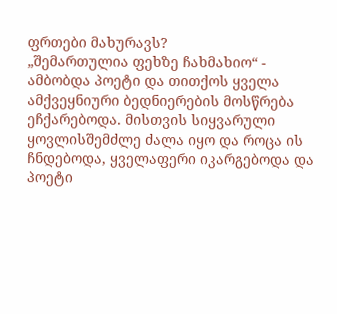ფრთები მახურავს?
„შემართულია ფეხზე ჩახმახიო“ - ამბობდა პოეტი და თითქოს ყველა ამქვეყნიური ბედნიერების მოსწრება ეჩქარებოდა. მისთვის სიყვარული ყოვლისშემძლე ძალა იყო და როცა ის ჩნდებოდა, ყველაფერი იკარგებოდა და პოეტი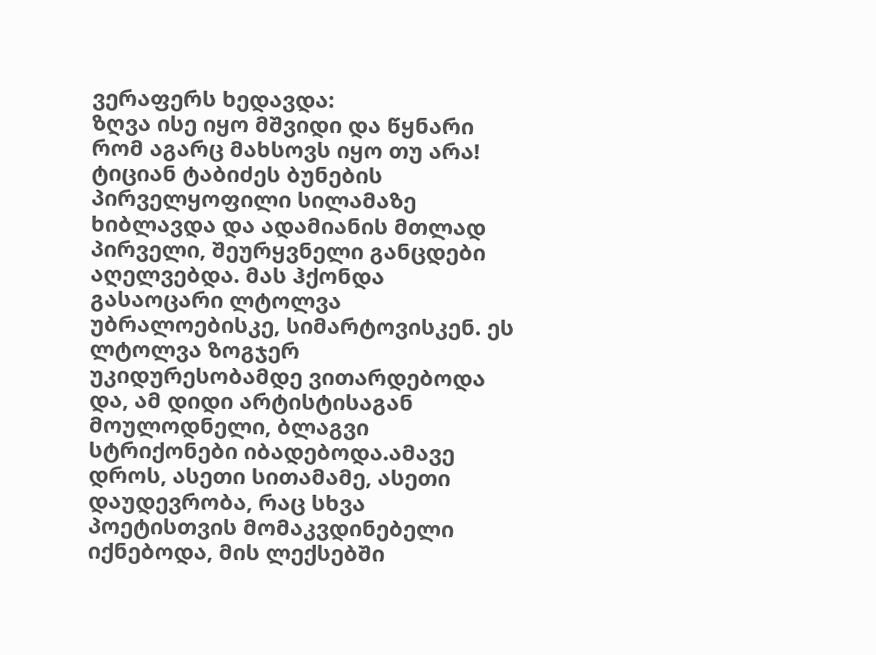ვერაფერს ხედავდა:
ზღვა ისე იყო მშვიდი და წყნარი
რომ აგარც მახსოვს იყო თუ არა!
ტიციან ტაბიძეს ბუნების პირველყოფილი სილამაზე ხიბლავდა და ადამიანის მთლად პირველი, შეურყვნელი განცდები აღელვებდა. მას ჰქონდა გასაოცარი ლტოლვა უბრალოებისკე, სიმარტოვისკენ. ეს ლტოლვა ზოგჯერ უკიდურესობამდე ვითარდებოდა და, ამ დიდი არტისტისაგან მოულოდნელი, ბლაგვი სტრიქონები იბადებოდა.ამავე დროს, ასეთი სითამამე, ასეთი დაუდევრობა, რაც სხვა პოეტისთვის მომაკვდინებელი იქნებოდა, მის ლექსებში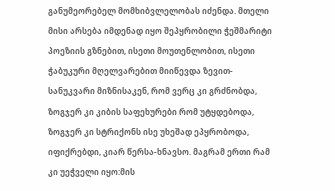განუმეორებელ მომხიბვლელობას იძენდა. მთელი მისი არსება იმდენად იყო შეპყრობილი ჭეშმარიტი პოეზიის გზნებით, ისეთი მოუთენლობით, ისეთი ჭაბუკური მღელვარებით მიიწევდა ზევით-სანუკვარი მიზნისაკენ, რომ ვერც კი გრძნობდა, ზოგჯერ კი კიბის საფეხურები რომ უტყდებოდა, ზოგჯერ კი სტრიქონს ისე უხეშად ეპყრობოდა, იფიქრებდი, კიარ წერსა-ხნავსო. მაგრამ ერთი რამ კი უეჭველი იყო:მის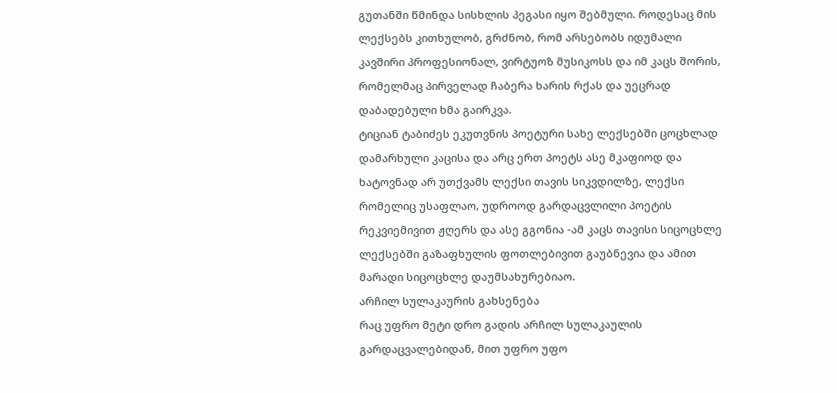გუთანში წმინდა სისხლის პეგასი იყო შებმული. როდესაც მის ლექსებს კითხულობ, გრძნობ, რომ არსებობს იდუმალი კავშირი პროფესიონალ, ვირტუოზ მუსიკოსს და იმ კაცს შორის, რომელმაც პირველად ჩაბერა ხარის რქას და უეცრად დაბადებული ხმა გაირკვა.
ტიციან ტაბიძეს ეკუთვნის პოეტური სახე ლექსებში ცოცხლად დამარხული კაცისა და არც ერთ პოეტს ასე მკაფიოდ და ხატოვნად არ უთქვამს ლექსი თავის სიკვდილზე, ლექსი რომელიც უსაფლაო, უდროოდ გარდაცვლილი პოეტის რეკვიემივით ჟღერს და ასე გგონია -ამ კაცს თავისი სიცოცხლე ლექსებში გაზაფხულის ფოთლებივით გაუბნევია და ამით მარადი სიცოცხლე დაუმსახურებიაო.
არჩილ სულაკაურის გახსენება
რაც უფრო მეტი დრო გადის არჩილ სულაკაულის გარდაცვალებიდან, მით უფრო უფო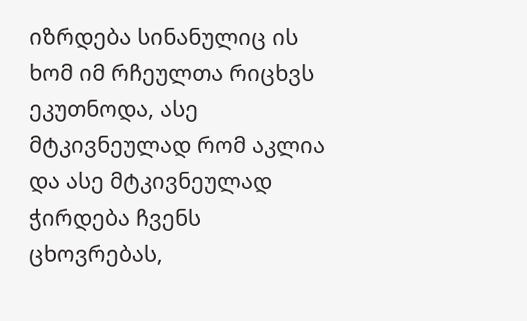იზრდება სინანულიც ის ხომ იმ რჩეულთა რიცხვს ეკუთნოდა, ასე მტკივნეულად რომ აკლია და ასე მტკივნეულად ჭირდება ჩვენს ცხოვრებას,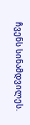ჩვენს სინამდვილეს.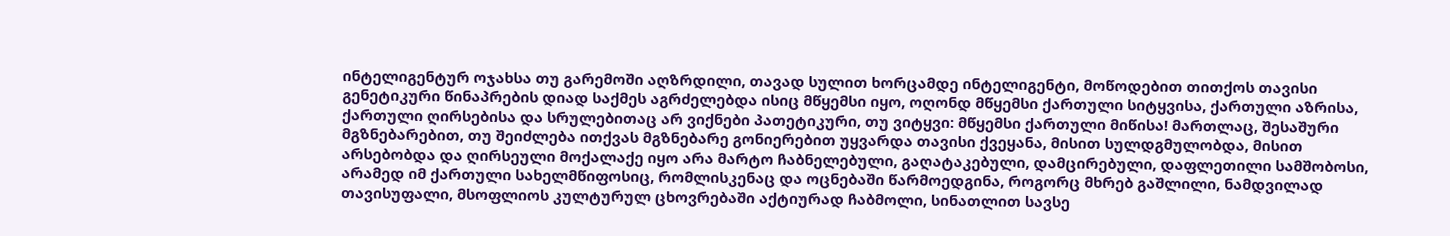ინტელიგენტურ ოჯახსა თუ გარემოში აღზრდილი, თავად სულით ხორცამდე ინტელიგენტი, მოწოდებით თითქოს თავისი გენეტიკური წინაპრების დიად საქმეს აგრძელებდა ისიც მწყემსი იყო, ოღონდ მწყემსი ქართული სიტყვისა, ქართული აზრისა, ქართული ღირსებისა და სრულებითაც არ ვიქნები პათეტიკური, თუ ვიტყვი: მწყემსი ქართული მიწისა! მართლაც, შესაშური მგზნებარებით, თუ შეიძლება ითქვას მგზნებარე გონიერებით უყვარდა თავისი ქვეყანა, მისით სულდგმულობდა, მისით არსებობდა და ღირსეული მოქალაქე იყო არა მარტო ჩაბნელებული, გაღატაკებული, დამცირებული, დაფლეთილი სამშობოსი, არამედ იმ ქართული სახელმწიფოსიც, რომლისკენაც და ოცნებაში წარმოედგინა, როგორც მხრებ გაშლილი, ნამდვილად თავისუფალი, მსოფლიოს კულტურულ ცხოვრებაში აქტიურად ჩაბმოლი, სინათლით სავსე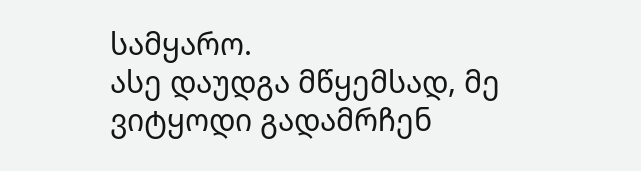სამყარო.
ასე დაუდგა მწყემსად, მე ვიტყოდი გადამრჩენ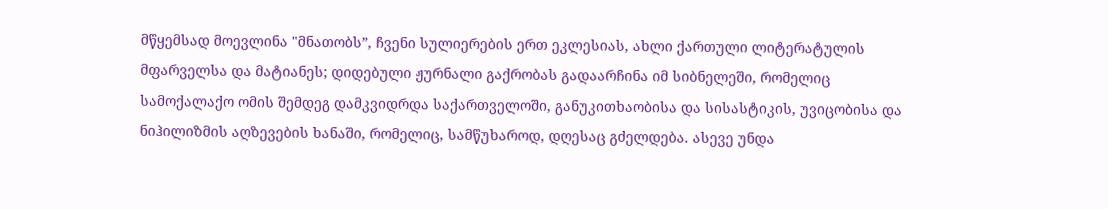მწყემსად მოევლინა "მნათობს”, ჩვენი სულიერების ერთ ეკლესიას, ახლი ქართული ლიტერატულის მფარველსა და მატიანეს; დიდებული ჟურნალი გაქრობას გადაარჩინა იმ სიბნელეში, რომელიც სამოქალაქო ომის შემდეგ დამკვიდრდა საქართველოში, განუკითხაობისა და სისასტიკის, უვიცობისა და ნიჰილიზმის აღზევების ხანაში, რომელიც, სამწუხაროდ, დღესაც გძელდება. ასევე უნდა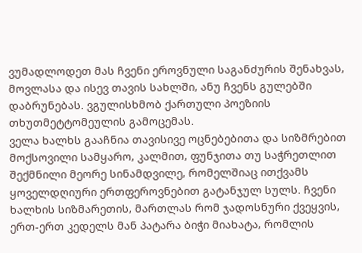ვუმადლოდეთ მას ჩვენი ეროვნული საგანძურის შენახვას, მოვლასა და ისევ თავის სახლში, ანუ ჩვენს გულებში დაბრუნებას. ვგულისხმობ ქართული პოეზიის თხუთმეტტომეულის გამოცემას.
ველა ხალხს გააჩნია თავისივე ოცნებებითა და სიზმრებით მოქსოვილი სამყარო, კალმით, ფუნჯითა თუ საჭრეთლით შექმნილი მეორე სინამდვილე, რომელშიაც ითქვამს ყოველდღიური ერთფეროვნებით გატანჯულ სულს. ჩვენი ხალხის სიზმარეთის, მართლას რომ ჯადოსნური ქვეყვის, ერთ-ერთ კედელს მან პატარა ბიჭი მიახატა, რომლის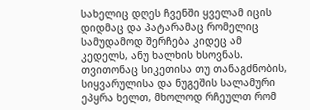სახელიც დღეს ჩვენში ყველამ იცის დიდმაც და პატარამაც რომელიც სამუდამოდ შერჩება კიდეც ამ კედელს, ანუ ხალხის ხსოვნას. თვითონაც სიკეთისა თუ თანაგძნობის, სიყვარულისა და ნუგეშის სალამური ეპყრა ხელთ, მხოლოდ რჩეულთ რომ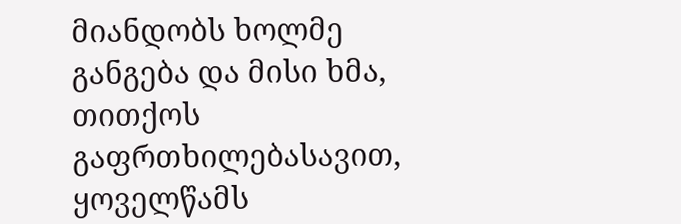მიანდობს ხოლმე განგება და მისი ხმა, თითქოს გაფრთხილებასავით, ყოველწამს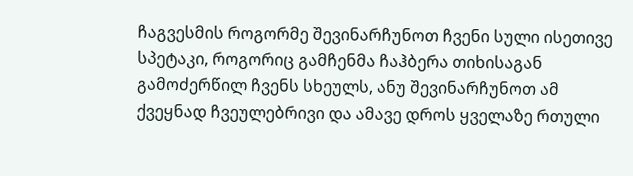ჩაგვესმის როგორმე შევინარჩუნოთ ჩვენი სული ისეთივე სპეტაკი, როგორიც გამჩენმა ჩაჰბერა თიხისაგან გამოძერწილ ჩვენს სხეულს, ანუ შევინარჩუნოთ ამ ქვეყნად ჩვეულებრივი და ამავე დროს ყველაზე რთული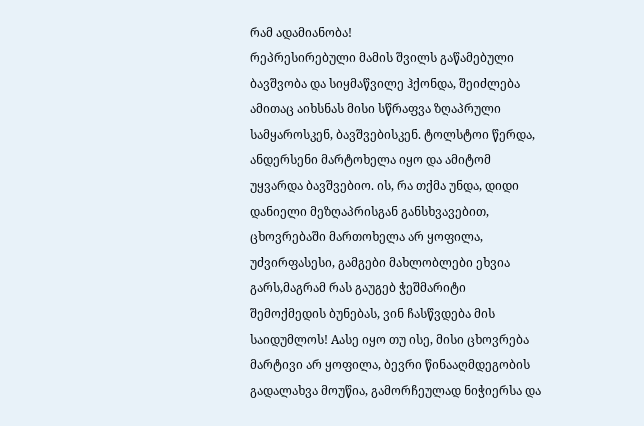რამ ადამიანობა!
რეპრესირებული მამის შვილს გაწამებული ბავშვობა და სიყმაწვილე ჰქონდა, შეიძლება ამითაც აიხსნას მისი სწრაფვა ზღაპრული სამყაროსკენ, ბავშვებისკენ. ტოლსტოი წერდა, ანდერსენი მარტოხელა იყო და ამიტომ უყვარდა ბავშვებიო. ის, რა თქმა უნდა, დიდი დანიელი მეზღაპრისგან განსხვავებით, ცხოვრებაში მართოხელა არ ყოფილა, უძვირფასესი, გამგები მახლობლები ეხვია გარს,მაგრამ რას გაუგებ ჭეშმარიტი შემოქმედის ბუნებას, ვინ ჩასწვდება მის საიდუმლოს! Aასე იყო თუ ისე, მისი ცხოვრება მარტივი არ ყოფილა, ბევრი წინააღმდეგობის გადალახვა მოუწია, გამორჩეულად ნიჭიერსა და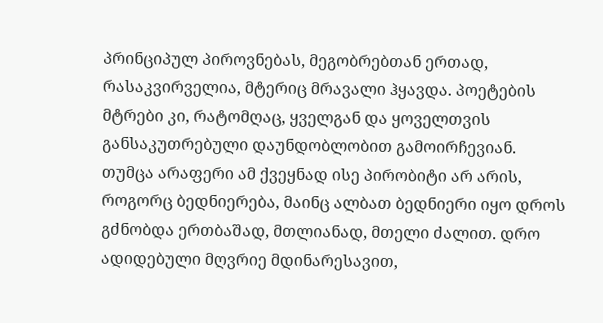პრინციპულ პიროვნებას, მეგობრებთან ერთად, რასაკვირველია, მტერიც მრავალი ჰყავდა. პოეტების მტრები კი, რატომღაც, ყველგან და ყოველთვის განსაკუთრებული დაუნდობლობით გამოირჩევიან.
თუმცა არაფერი ამ ქვეყნად ისე პირობიტი არ არის, როგორც ბედნიერება, მაინც ალბათ ბედნიერი იყო დროს გძნობდა ერთბაშად, მთლიანად, მთელი ძალით. დრო ადიდებული მღვრიე მდინარესავით,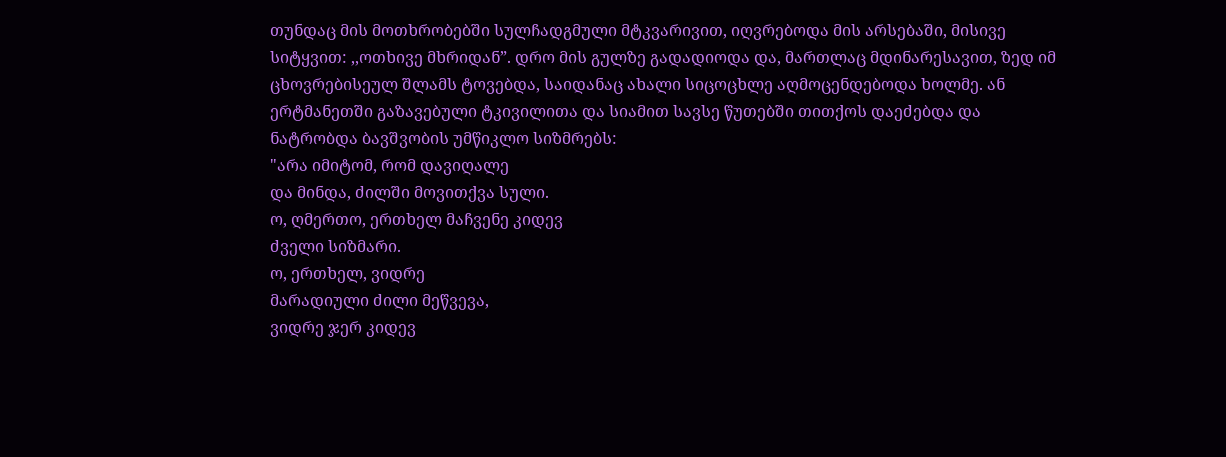თუნდაც მის მოთხრობებში სულჩადგმული მტკვარივით, იღვრებოდა მის არსებაში, მისივე სიტყვით: ,,ოთხივე მხრიდან”. დრო მის გულზე გადადიოდა და, მართლაც მდინარესავით, ზედ იმ ცხოვრებისეულ შლამს ტოვებდა, საიდანაც ახალი სიცოცხლე აღმოცენდებოდა ხოლმე. ან ერტმანეთში გაზავებული ტკივილითა და სიამით სავსე წუთებში თითქოს დაეძებდა და ნატრობდა ბავშვობის უმწიკლო სიზმრებს:
"არა იმიტომ, რომ დავიღალე
და მინდა, ძილში მოვითქვა სული.
ო, ღმერთო, ერთხელ მაჩვენე კიდევ
ძველი სიზმარი.
ო, ერთხელ, ვიდრე
მარადიული ძილი მეწვევა,
ვიდრე ჯერ კიდევ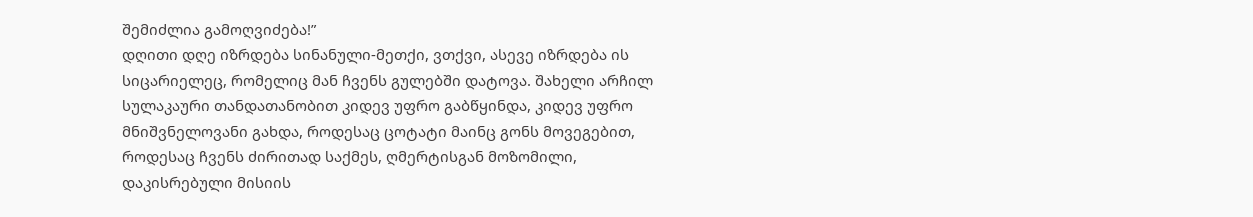შემიძლია გამოღვიძება!”
დღითი დღე იზრდება სინანული-მეთქი, ვთქვი, ასევე იზრდება ის სიცარიელეც, რომელიც მან ჩვენს გულებში დატოვა. შახელი არჩილ სულაკაური თანდათანობით კიდევ უფრო გაბწყინდა, კიდევ უფრო მნიშვნელოვანი გახდა, როდესაც ცოტატი მაინც გონს მოვეგებით, როდესაც ჩვენს ძირითად საქმეს, ღმერტისგან მოზომილი, დაკისრებული მისიის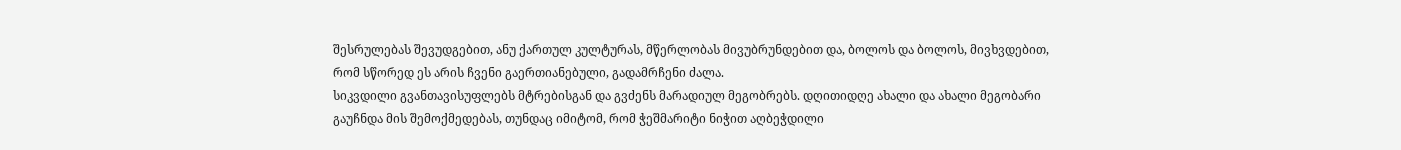შესრულებას შევუდგებით, ანუ ქართულ კულტურას, მწერლობას მივუბრუნდებით და, ბოლოს და ბოლოს, მივხვდებით, რომ სწორედ ეს არის ჩვენი გაერთიანებული, გადამრჩენი ძალა.
სიკვდილი გვანთავისუფლებს მტრებისგან და გვძენს მარადიულ მეგობრებს. დღითიდღე ახალი და ახალი მეგობარი გაუჩნდა მის შემოქმედებას, თუნდაც იმიტომ, რომ ჭეშმარიტი ნიჭით აღბეჭდილი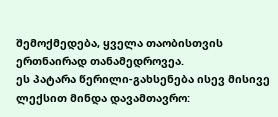შემოქმედება, ყველა თაობისთვის ერთნაირად თანამედროვეა.
ეს პატარა წერილი-გახსენება ისევ მისივე ლექსით მინდა დავამთავრო: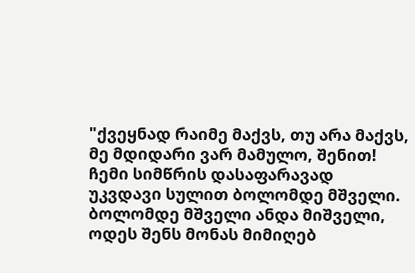"ქვეყნად რაიმე მაქვს, თუ არა მაქვს,
მე მდიდარი ვარ მამულო, შენით!
ჩემი სიმწრის დასაფარავად
უკვდავი სულით ბოლომდე მშველი.
ბოლომდე მშველი ანდა მიშველი,
ოდეს შენს მონას მიმიღებ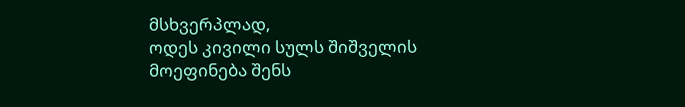მსხვერპლად,
ოდეს კივილი სულს შიშველის
მოეფინება შენს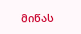მიწას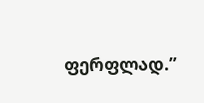ფერფლად.”